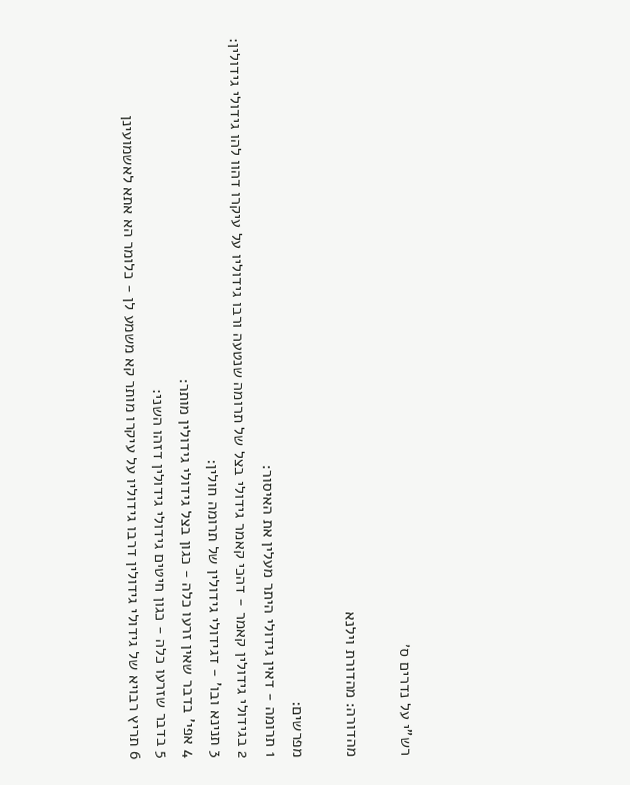רש"י על נדרים ס׳

מהדורה: מהדורת וילנא

מפרשים:
1 תרומה - דאין גידולי היתר מעלין את האיסור:
2 בגידולי גידולין קאמר - דהכי קאמר גידולי בצל של תרומה שנטעה ורבו גידוליו על עיקרו דהוו להו גידולי גידולין:
3 תנינא ובו' - דגידולי גידולין של תרומה חולין:
4 אפי' בדבר שאין זרעו כלה - כגון בצל גידולי גידולין מותר:
5 בדבר שזרעו כלה - כגון חיטים גידולי גידולין דזהו השני:
6 תריץ רבויא של גידולי גידולין דרבו גידוליו על עיקרו מותר קא משמע לן - כלומר הא אתא לאשמועינן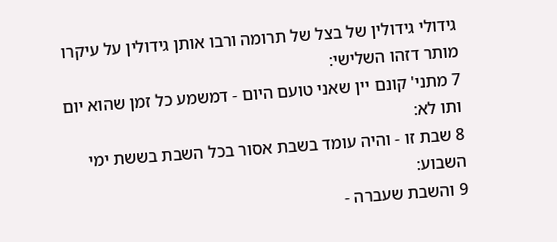גידולי גידולין של בצל של תרומה ורבו אותן גידולין על עיקרו מותר דזהו השלישי:
7 מתני' קונם יין שאני טועם היום - דמשמע כל זמן שהוא יום ותו לא:
8 שבת זו - והיה עומד בשבת אסור בכל השבת בששת ימי השבוע:
9 והשבת שעברה -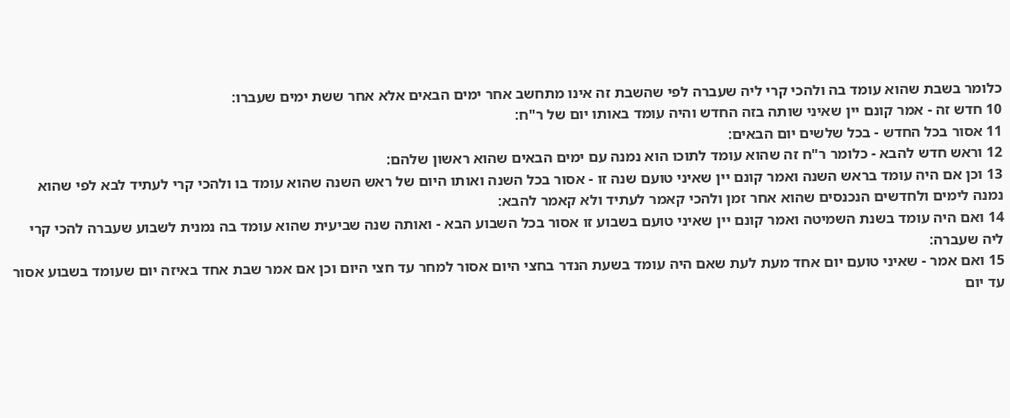כלומר בשבת שהוא עומד בה ולהכי קרי ליה שעברה לפי שהשבת זה אינו מתחשב אחר ימים הבאים אלא אחר ששת ימים שעברו:
10 חדש זה - אמר קונם יין שאיני שותה בזה החדש והיה עומד באותו יום של ר"ח:
11 אסור בכל החדש - בכל שלשים יום הבאים:
12 וראש חדש להבא - כלומר ר"ח זה שהוא עומד לתוכו הוא נמנה עם ימים הבאים שהוא ראשון שלהם:
13 וכן אם היה עומד בראש השנה ואמר קונם יין שאיני טועם שנה זו - אסור בכל השנה ואותו היום של ראש השנה שהוא עומד בו ולהכי קרי לעתיד לבא לפי שהוא נמנה לימים ולחדשים הנכנסים שהוא אחר זמן ולהכי קאמר לעתיד ולא קאמר להבא:
14 ואם היה עומד בשנת השמיטה ואמר קונם יין שאיני טועם בשבוע זו אסור בכל השבוע הבא - ואותה שנה שביעית שהוא עומד בה נמנית לשבוע שעברה להכי קרי ליה שעברה:
15 ואם אמר - שאיני טועם יום אחד מעת לעת שאם היה עומד בשעת הנדר בחצי היום אסור למחר עד חצי היום וכן אם אמר שבת אחד באיזה יום שעומד בשבוע אסור עד יום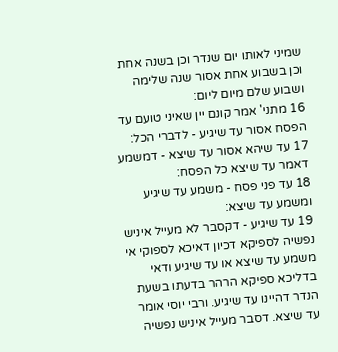שמיני לאותו יום שנדר וכן בשנה אחת וכן בשבוע אחת אסור שנה שלימה ושבוע שלם מיום ליום:
16 מתני' אמר קונם יין שאיני טועם עד הפסח אסור עד שיגיע - לדברי הכל:
17 עד שיהא אסור עד שיצא - דמשמע דאמר עד שיצא כל הפסח:
18 עד פני פסח - משמע עד שיגיע ומשמע עד שיצא:
19 עד שיגיע - דקסבר לא מעייל איניש נפשיה לספיקא דכיון דאיכא לספוקי אי משמע עד שיצא או עד שיגיע ודאי בדליכא ספיקא הרהר בדעתו בשעת הנדר דהיינו עד שיגיע. ורבי יוסי אומר עד שיצא. דסבר מעייל איניש נפשיה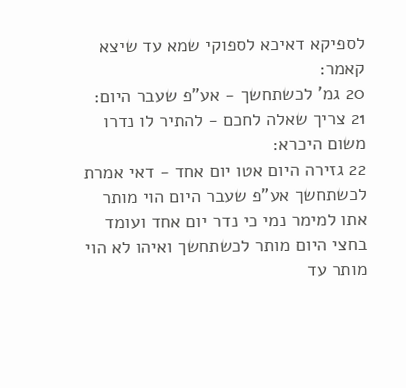לספיקא דאיכא לספוקי שמא עד שיצא קאמר:
20 גמ' לכשתחשך - אע"פ שעבר היום:
21 צריך שאלה לחכם - להתיר לו נדרו משום היכרא:
22 גזירה היום אטו יום אחד - דאי אמרת לכשתחשך אע"פ שעבר היום הוי מותר אתו למימר נמי כי נדר יום אחד ועומד בחצי היום מותר לכשתחשך ואיהו לא הוי מותר עד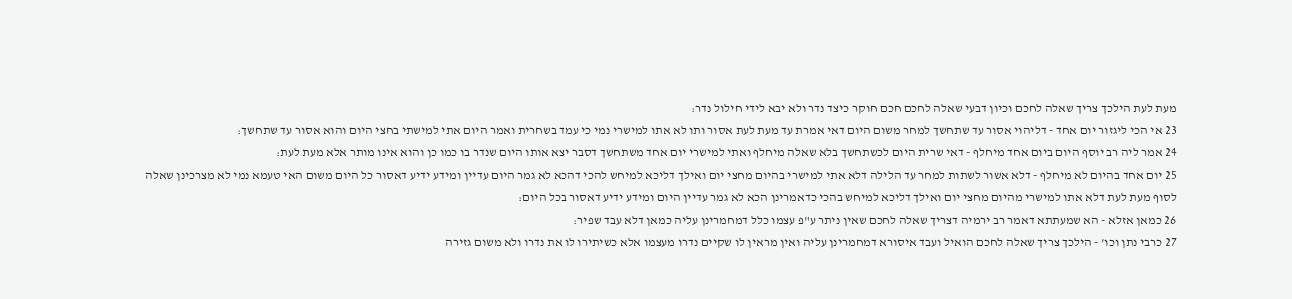מעת לעת הילכך צריך שאלה לחכם וכיון דבעי שאלה לחכם חכם חוקר כיצד נדר ולא יבא לידי חילול נדר:
23 אי הכי ליגזור יום אחד - דליהוי אסור עד שתחשך למחר משום היום דאי אמרת עד מעת לעת אסור ותו לא אתו למישרי נמי כי עמד בשחרית ואמר היום אתי למישתי בחצי היום והוא אסור עד שתחשך:
24 אמר ליה רב יוסף היום ביום אחד מיחלף - דאי שרית היום לכשתחשך בלא שאלה מיחלף ואתי למישרי יום אחד משתחשך דסבר יצא אותו היום שנדר בו כמו כן והוא אינו מותר אלא מעת לעת:
25 יום אחד בהיום לא מיחלף - דלא אשור לשתות למחר עד הלילה דלא אתי למישרי בהיום מחצי יום ואילך דליכא למיחש להכי דהכא לא גמר היום עדיין ומידע ידיע דאסור כל היום משום האי טעמא נמי לא מצרכינן שאלה לסוף מעת לעת דלא אתו למישרי מהיום מחצי יום ואילך דליכא למיחש בהכי כדאמרינן הכא לא גמר עדיין היום ומידע ידיע דאסור בכל היום:
26 כמאן אזלא - הא שמעתתא דאמר רב ירמיה דצריך שאלה לחכם שאין ניתר ע"פ עצמו כלל דמחמרינן עליה כמאן דלא עבד שפיר:
27 כרבי נתן וכו' - הילכך צריך שאלה לחכם הואיל ועבד איסורא דמחמרינן עליה ואין מראין לו שקיים נדרו מעצמו אלא כשיתירו לו את נדרו ולא משום גזירה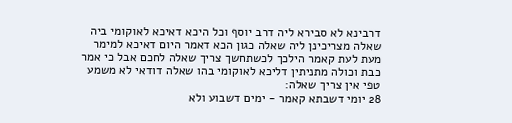דרבינא לא סבירא ליה דרב יוסף וכל היכא דאיכא לאוקומי ביה שאלה מצריכינן ליה שאלה כגון הכא דאמר היום דאיכא למימר מעת לעת קאמר הילכך לכשתחשך צריך שאלה לחכם אבל כי אמר כבת וכולה מתניתין דליכא לאוקומי בהו שאלה דודאי לא משמע טפי אין צריך שאלה:
28 יומי דשבתא קאמר - ימים דשבוע ולא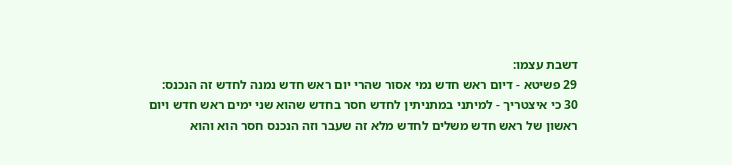דשבת עצמו:
29 פשיטא - דיום ראש חדש נמי אסור שהרי יום ראש חדש נמנה לחדש זה הנכנס:
30 כי איצטריך - למיתני במתניתין לחדש חסר בחדש שהוא שני ימים ראש חדש ויום ראשון של ראש חדש משלים לחדש מלא זה שעבר וזה הנכנס חסר הוא והוא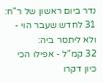נדר ביום ראשון של ר"ח:
31 לחדש שעבר הוי - ולא ליתסר ביה:
32 קמ"ל - אפילו הכי כיון דקרו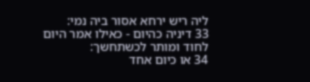ליה ריש ירחא אסור ביה נמי:
33 דיניה כהיום - כאילו אמר היום לחוד ומותר לכשתחשך:
34 או כיום אחד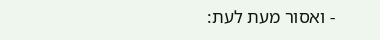- ואסור מעת לעת: